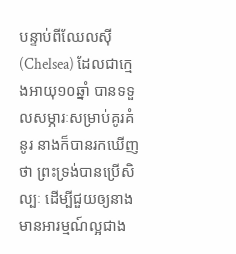បន្ទាប់ពីឈែលស៊ី(Chelsea) ដែលជាក្មេងអាយុ១០ឆ្នាំ បានទទួលសម្ភារៈសម្រាប់គូរគំនូរ នាងក៏បានរកឃើញថា ព្រះទ្រង់បានប្រើសិល្បៈ ដើម្បីជួយឲ្យនាងមានអារម្មណ៍ល្អជាង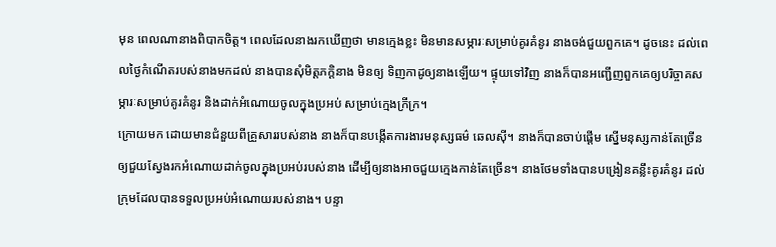មុន ពេលណានាងពិបាកចិត្ត។ ពេលដែលនាងរកឃើញថា មានក្មេងខ្លះ មិនមានសម្ភារៈសម្រាប់គូរគំនូរ នាងចង់ជួយពួកគេ។ ដូចនេះ ដល់ពេលថ្ងៃកំណើតរបស់នាងមកដល់ នាងបានសុំមិត្តភក្តិនាង មិនឲ្យ ទិញកាដូឲ្យនាងឡើយ។ ផ្ទុយទៅវិញ នាងក៏បានអញ្ជើញពួកគេឲ្យបរិច្ចាគសម្ភារៈសម្រាប់គូរគំនូរ និងដាក់អំណោយចូលក្នុងប្រអប់ សម្រាប់ក្មេងក្រីក្រ។
ក្រោយមក ដោយមានជំនួយពីគ្រួសាររបស់នាង នាងក៏បានបង្កើតការងារមនុស្សធម៌ ឆេលស៊ី។ នាងក៏បានចាប់ផ្តើម ស្នើមនុស្សកាន់តែច្រើន ឲ្យជួយស្វែងរកអំណោយដាក់ចូលក្នុងប្រអប់របស់នាង ដើម្បីឲ្យនាងអាចជួយក្មេងកាន់តែច្រើន។ នាងថែមទាំងបានបង្រៀនគន្លឹះគូរគំនូរ ដល់ក្រុមដែលបានទទួលប្រអប់អំណោយរបស់នាង។ បន្ទា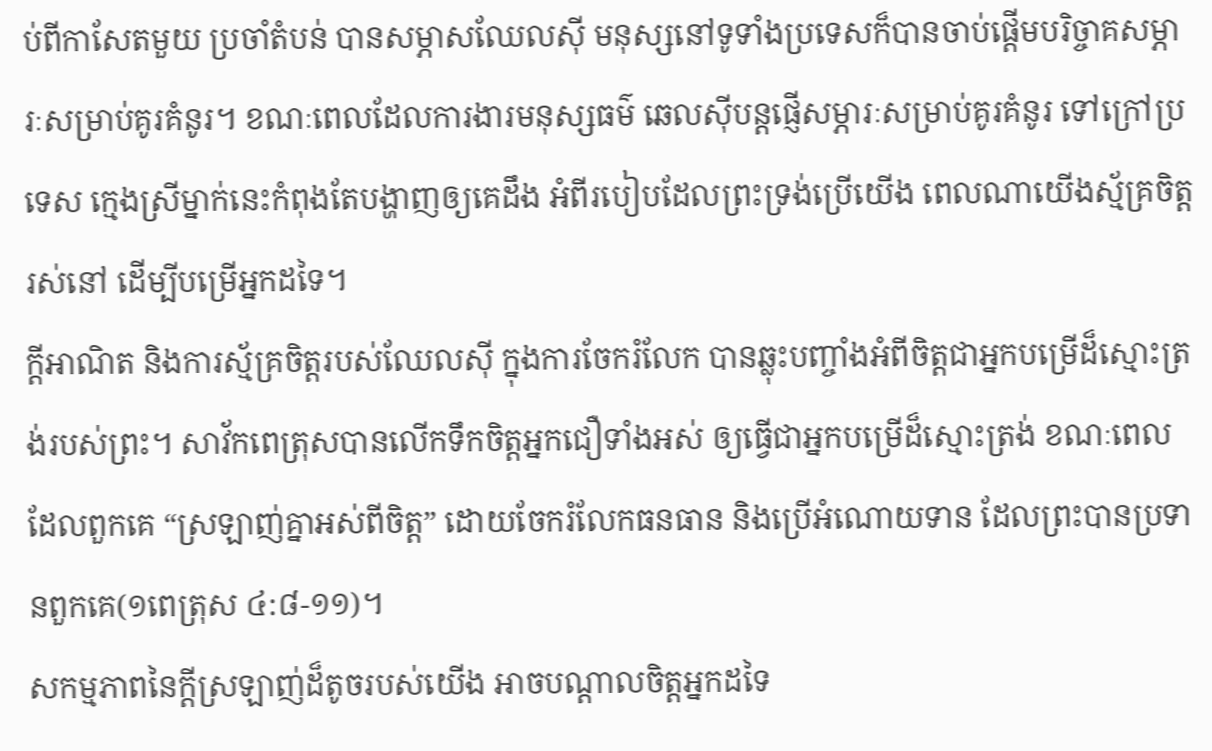ប់ពីកាសែតមួយ ប្រចាំតំបន់ បានសម្ភាសឈែលស៊ី មនុស្សនៅទូទាំងប្រទេសក៏បានចាប់ផ្តើមបរិច្ចាគសម្ភារៈសម្រាប់គូរគំនូរ។ ខណៈពេលដែលការងារមនុស្សធម៌ ឆេលស៊ីបន្តផ្ញើសម្ភារៈសម្រាប់គូរគំនូរ ទៅក្រៅប្រទេស ក្មេងស្រីម្នាក់នេះកំពុងតែបង្ហាញឲ្យគេដឹង អំពីរបៀបដែលព្រះទ្រង់ប្រើយើង ពេលណាយើងស្ម័គ្រចិត្តរស់នៅ ដើម្បីបម្រើអ្នកដទៃ។
ក្តីអាណិត និងការស្ម័គ្រចិត្តរបស់ឈែលស៊ី ក្នុងការចែករំលែក បានឆ្លុះបញ្ចាំងអំពីចិត្តជាអ្នកបម្រើដ៏ស្មោះត្រង់របស់ព្រះ។ សាវ័កពេត្រុសបានលើកទឹកចិត្តអ្នកជឿទាំងអស់ ឲ្យធ្វើជាអ្នកបម្រើដ៏ស្មោះត្រង់ ខណៈពេលដែលពួកគេ “ស្រឡាញ់គ្នាអស់ពីចិត្ត” ដោយចែករំលែកធនធាន និងប្រើអំណោយទាន ដែលព្រះបានប្រទានពួកគេ(១ពេត្រុស ៤:៨-១១)។
សកម្មភាពនៃក្តីស្រឡាញ់ដ៏តូចរបស់យើង អាចបណ្តាលចិត្តអ្នកដទៃ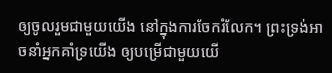ឲ្យចូលរួមជាមួយយើង នៅក្នុងការចែករំលែក។ ព្រះទ្រង់អាចនាំអ្នកគាំទ្រយើង ឲ្យបម្រើជាមួយយើ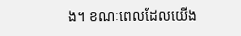ង។ ខណៈពេលដែលយើង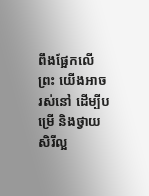ពឹងផ្អែកលើព្រះ យើងអាចរស់នៅ ដើម្បីបម្រើ និងថ្វាយសិរីល្អ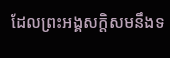ដែលព្រះអង្គសក្តិសមនឹងទ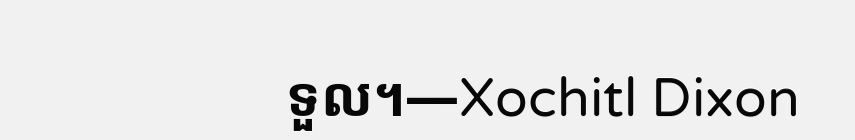ទួល។—Xochitl Dixon